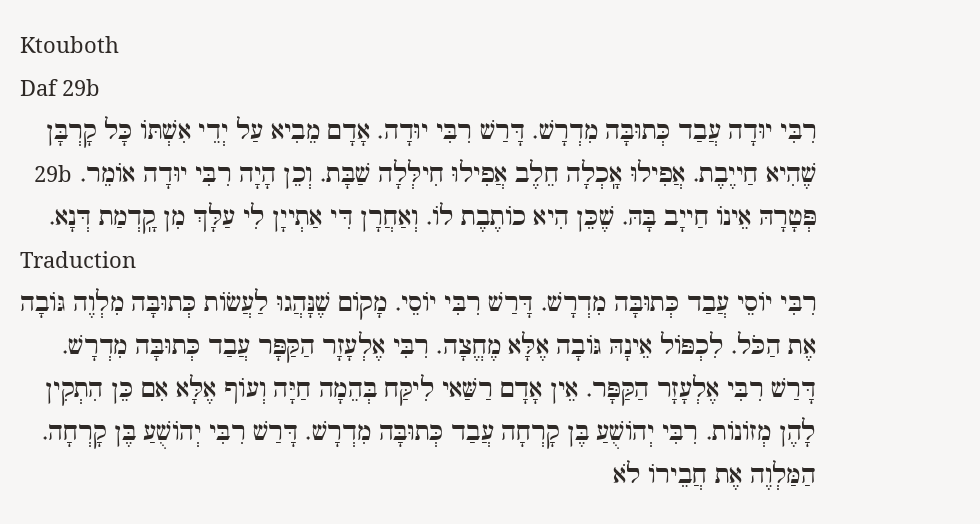Ktouboth
Daf 29b
רִבִּי יוּדָה עֲבַד כְּתוּבָּה מִדְרָשׁ. דָּרַשׁ רִבִּי יוּדָה. אָדָם מֵבִיא עַל יְדֵי אִשְׁתּוֹ כָּל קָרְבָּן שֶׁהִיא חַייֶבֶת. אֲפִילוּ אָֽכְלָה חֵלֶב אֲפִילוּ חִילְּלָה שַׁבָּת. וְכֵן הָיָה רִבִּי יוּדָה אוֹמֵר. 29b פְּטָרָהּ אֵינוֹ חַייָב בָּהּ. שֶׁכֵּן הִיא כוֹתֶבֶת לוֹ. וְאַחֲרָן דִּי אַתְייָן לִי עַלָּךְ מִן קָֽדְמַת דְּנָא.
Traduction
רִבִּי יוֹסֵי עֲבַד כְּתוּבָּה מִדְרָשׁ. דָּרַשׁ רִבִּי יוֹסֵי. מָקוֹם שֶׁנָּהֲגוּ לַעֲשׂוֹת כְּתוּבָּה מִלְוֶה גּוֹבָה אֶת הַכֹּל. לִכְפּוֹל אֵינָהּ גּוֹבָה אֶלָּא מֶחֱצָה. רִבִּי אֶלְעָזָר הַקַּפָּר עֲבַד כְּתוּבָּה מִדְרָשׁ. דָּרַשׁ רִבִּי אֶלְעָזָר הַקַּפָּר. אֵין אָדָם רַשַּׁאי לִיקַּח בְּהֵמָה חַיָּה וְעוֹף אֶלָּא אִם כֵּן הִתְקִין לָהֶן מְזוֹנוֹת. רִבִּי יְהוֹשֻׁעַ בֶּן קָרְחָה עֲבַד כְּתוּבָּה מִדְרָשׁ. דָּרַשׁ רִבִּי יְהוֹשֻׁעַ בֶּן קָרְחָה. הַמַּלְוֶה אֶת חֲבֵירוֹ לֹא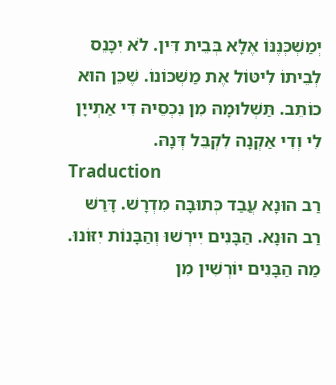יְמַשְׁכְּנֶנּוֹ אֶלָּא בְּבֵית דִּין. לֹא יִכָּנֵס לְבֵיתוֹ לִיטּוֹל אֶת מַשְׁכּוֹנוֹ. שֶׁכֵּן הוּא כוֹתֵב. תַּשְׁלוּמָהּ מִן נִכְסֵיהּ דִּי אַתְייָן לִי וְדִי אַקְנָה לִקְבֵּל דְּנָהּ.
Traduction
רַב הוּנָא עֲבַד כְּתוּבָּה מִדְרָשׁ. דָּרַשּׁ רַב הוּנָא. הַבָּנִים יִירְשׁוּ וְהַבָּנוֹת יִזּוֹנוּ. מַה הַבָּנִים יוֹרְשִׁין מִן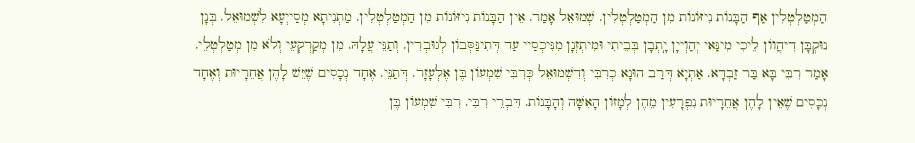הַמְטַלְטְלִין אַף הַבָּנוֹת נִיזּוֹנוֹת מִן הַמְטַלְטְלִין. שְׁמוּאֵל אָמַר. אֵין הַבָּנוֹת נִיזּוֹנוֹת מִן הַמְטַלְטְלִין. מַתְנִיתָא מְסַייְעָא לִשְׁמוּאֵל. בְּנָן נוּקְבָּן דִיהֲווֹן לֵיכִי מִינַּאי יְהַוְייָן יָֽתְבָן בְּבֵיתִי וּמִיתְזְנָן מִנִּיכְסַיי עַד דְּתִינַּסְּבוֹן לְגוּבְרִין. וְתַנֵּי עֲלָהּ. מִן מְקַרְקְעֵי וְלֹא מִן מְטַלְטְלֵי. אָמַר רִבִּי בָּא בַּר זַבְדָא. אַתְיָא דְּרַב הוּנָא כְרִבִּי וְדִשְׁמוּאֵל כְּרִבִּי שִׁמְעוֹן בֶּן אֶלְעָזָר. דְּתַנֵּי. אֶחָד נְכָסִים שֶׁיֵּשׁ לָהֶן אֲחֵרָיוּת וְאֶחָד נְכָסִים שֶׁאֵין לָהֶן אֲחֵרָיוּת נִפְרָעִין מֵהֶן לְמָזוֹן הָאִשָּׁה וְהָבָּנוֹת. דִּבְרֵי רִבִּי. רִבִּי שִׁמְעוֹן בֶּן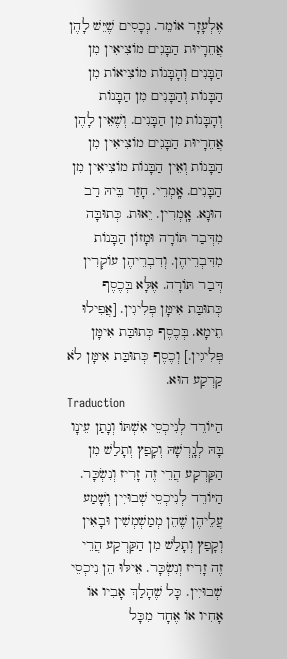אֶלְעָזָר אוֹמֵר. נְכָסִים שֶׁיֵּשׁ לָהֶן אֲחֵרָיוּת הַבָּנִים מוֹצִיאִין מִן הַבָּנִים וְהָבָּנוֹת מוֹצִיאוֹת מִן הַבָּנוֹת וְהַבָּנִים מִן הַבָּנוֹת וְהָבָּנוֹת מִן הַבָּנִים. וְשֶׁאֵין לָהֶן אֲחֵרָיוּת הַבָּנִים מוֹצִיאִין מִן הַבָּנוֹת וְאֵין הַבָּנוֹת מוֹצִיאִין מִן הַבָּנִים. אָֽמְרֵי. חָזַר בֵּיהּ רַב הוּנָא. אָֽמְרִין. יֵאוּת. כְּתוּבָּה מִדְּבַר תּוֹרָה וּמָזוֹן הַבָּנוֹת מִדִּבְרֵיהֶן. וְדִבְרֵיהֶן עוֹקְרִין דְּבַר תּוֹרָה. אֶלָּא בְּכֶסֶף כְּתוּבַּת אִימָּן פְּלִיגִין. [אֲפִילוּ תֵימָא. בְּכֶסֶף כְּתוּבַּת אִימָּן פְּלִיגִין.] וְכֶסֶף כְּתוּבַּת אִימָּן לֹא קַרְקַע הוּא.
Traduction
הַיּוֹרֵד לְנִיכְסֵי אִשְׁתּוֹ וְנָתַן עֵינָו בָּהּ לְגָֽרְשָׁהּ וְקָפַץ וְתָלַשׁ מִן הַקַּרְקַע הֲרֵי זֶה זָרִיז וְנִשְׂכָּר. הַיּוֹרֵד לְנִיכְסֵי שְׁבוּיִין וְשָׁמַע עֲלֵיהֶן שֶׁהֵן מְמַשְׁמְשִׁין וּבָאִין וְקָפַץ וְתָלַשׁ מִן הַקַּרְקַע הֲרֵי זֶה זָרִיז וְנִשְׂכָּר. אֵילּוּ הֵן נִיכְסֵי שְׁבוּיִין. כָּל שֶׁהָלַךְ אָבִיו אוֹ אָחִיו אוֹ אֶחָד מִכָּל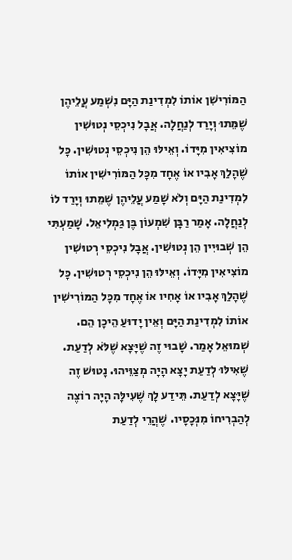הַמּוֹרִישִׁן אוֹתוֹ לִמְדִינַת הַיָּם נִשְׁמַע עֲלֵיהֶן שֶׁמֵּתוּ וְיָרַד לְנַחֲלָה. אֲבָל נִיכְסֵי נְטוּשִׁין מוֹצִיאִין מִיָּדוֹ. וְאֵילּוּ הֵן נִיכְסֵי נְטוּשִׁין. כָּל שֶׁהָלַךְ אָבִיו אוֹ אֶחָד מִכָּל הַמּוֹרִישִׁין אוֹתוֹ לִמְדִינַת הַיָּם וְלֹא שָׁמַע עֲלֵיהֶן שֶׁמֵּתוּ וְיָרַד לוֹ לְנַחֲלָה. אָמַר רַבָּן שִׁמְעוֹן בֶּן גַּמְלִיאֵל. שָׁמַעְתִּי הֵן שְׁבוּיִין הֵן נְטוּשִׁין. אֲבָל נִיכְסֵי רְטוּשִׁין מוֹצִיאִין מִיָּדוֹ. וְאֵילּוּ הֵן נִיכְסֵי רְטוּשִׁין. כָּל שֶׁהָלַךְ אָבִיו אוֹ אָחִיו אוֹ אֶחָד מִכָּל הַמּוֹרִישִׁין אוֹתוֹ לִמְדִינַת הַיָּם וְאֵין יָדוּעַ הֵיכָן הֵם. שְׁמוּאֵל אָמַר. שָׁבוּי זֶה שֶׁיָּצָא שֶׁלֹּא לְדַעַת. שֶׁאִילּוּ לְדַעַת יָצָא הָיָה מְצַוֵּיהוּ. נָטוּשׁ זֶה שֶׁיָּצָא לְדַעַת. תֵּידַע לָךְ שֶׁעִילָּה הָיָה רוֹצֶה לְהַבְרִיחוֹ מִנְּכָסָיו. שֶׁהֲרֵי לְדַעַת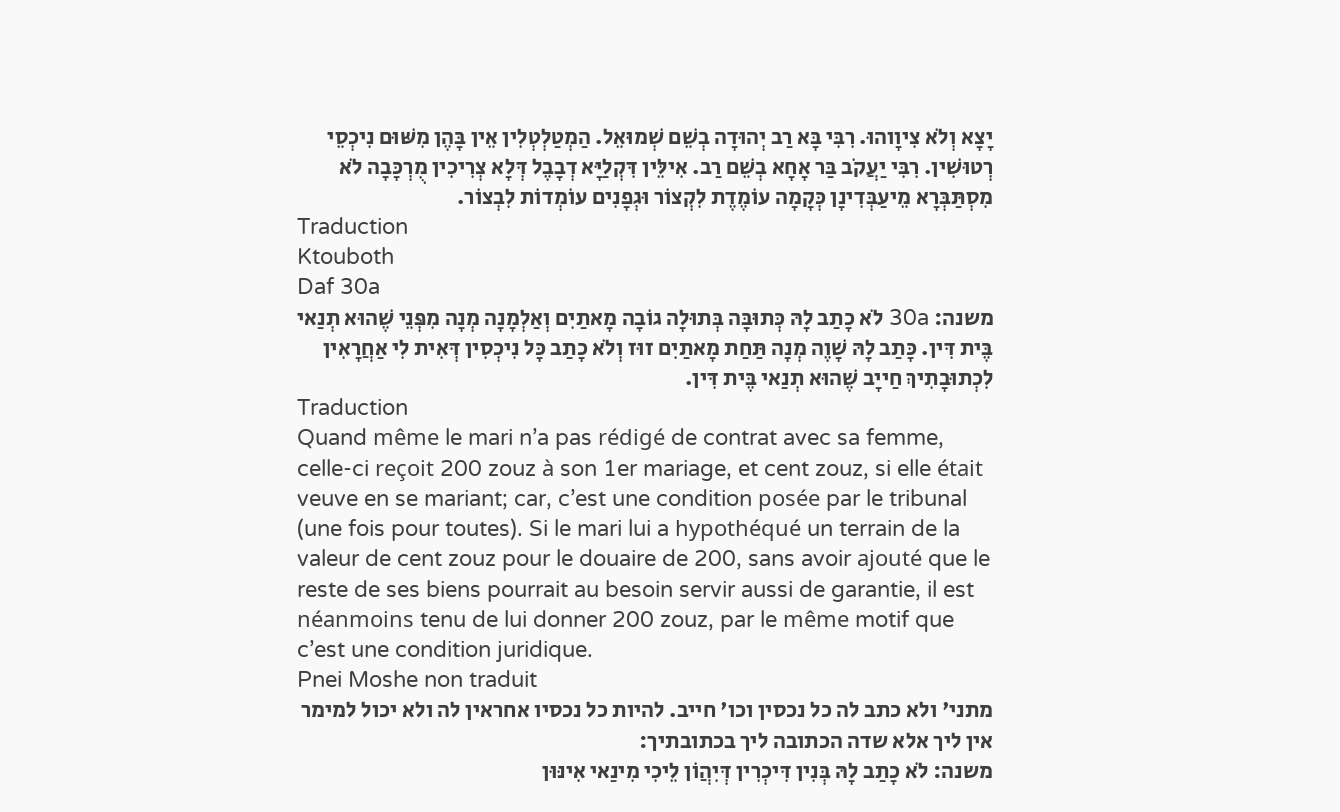יָצָא וְלֹא צִיוָוהוּ. רִבִּי בָּא רַב יְהוּדָה בְשֵׁם שְׁמוּאֵל. הַמְטַלְטְלִין אֵין בָּהֶן מִשּׁוּם נִיכְסֵי רְטוּשִׁין. רִבִּי יַעֲקֹב בַּר אָחָא בְשֵׁם רַב. אִילֵּין דִּקְלַיָּא דְבָבֶל דְּלָא צְרִיכִין מֻרְכָּבָה לֹא מִסְתַּבְּרָא מֵיעַבְּדִינָן כְּקָמָה עוֹמֶדֶת לִקְצוֹר וּגְפָנִים עוֹמְדוֹת לִבְצוֹר.
Traduction
Ktouboth
Daf 30a
משנה: 30a לֹא כָתַב לָהּ כְּתוּבָּה בְּתוּלָה גוֹבָה מָאתַיִם וְאַלְמָנָה מְנָה מִפְּנֵי שֶׁהוּא תְנַאי בֶּית דִּין. כָּתַב לָהּ שָׁוֶה מְנָה תַּחַת מָאתַיִם זוּז וְלֹא כָתַב כָּל נִיכְסִין דְּאִית לִי אַחֲרָאִין לִכְתוּבָתִיךְ חַייָב שֶׁהוּא תְנַאי בֶּית דִּין.
Traduction
Quand même le mari n’a pas rédigé de contrat avec sa femme, celle-ci reçoit 200 zouz à son 1er mariage, et cent zouz, si elle était veuve en se mariant; car, c’est une condition posée par le tribunal (une fois pour toutes). Si le mari lui a hypothéqué un terrain de la valeur de cent zouz pour le douaire de 200, sans avoir ajouté que le reste de ses biens pourrait au besoin servir aussi de garantie, il est néanmoins tenu de lui donner 200 zouz, par le même motif que c’est une condition juridique.
Pnei Moshe non traduit
מתני' ולא כתב לה כל נכסין וכו' חייב. להיות כל נכסיו אחראין לה ולא יכול למימר אין ליך אלא שדה הכתובה ליך בכתובתיך:
משנה: לֹא כָתַב לָהּ בְּנִין דִּיכְרִין דְּיִהֲוֹן לֵיכִי מִינַאי אִינּוּן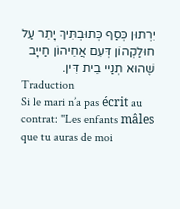יִרְתוּן כְּסַף כְּתוּבְתִּיךְ יָתֵר עַל חוּלַקְהוֹן דְּעִם אֲחֵיהוֹן חַייָב שֶׁהוּא תְנַיי בֵית דִּין.
Traduction
Si le mari n’a pas écrit au contrat: ''Les enfants mâles que tu auras de moi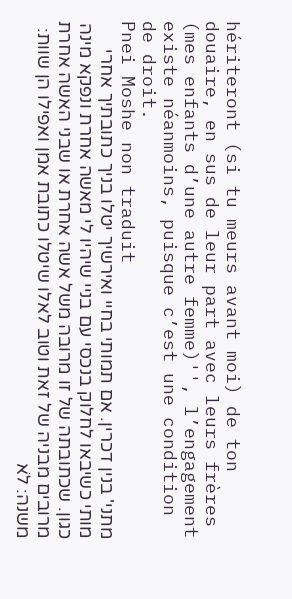hériteront (si tu meurs avant moi) de ton douaire, en sus de leur part avec leurs frères (mes enfants d’une autre femme)'', l’engagement existe néanmoins, puisque c’est une condition de droit.
Pnei Moshe non traduit
מתני' בנין דכרין. אם תמותי בחיי ואירשיך יטלו בניך כתובתיך אחרי מותי כשיבאו לחלוק בנכסי עם בניי שיהיו לי מאשה אחרת ונפקא מינה כגון. שכתובתה של זו מרובה משל אשה אחרת או שבני האשה אחרת מרובים מבניה של זאת וטוב לאלו שיטלו כתובת אמן ואפילו הן שוות:
משנה: לֹא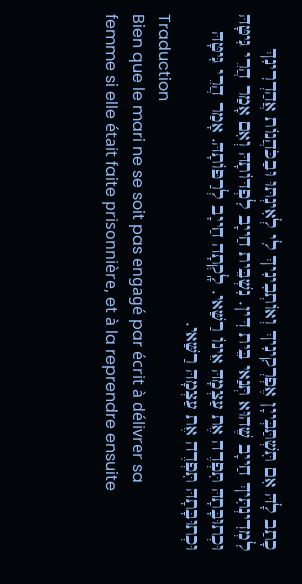כָתַב לָהּ אִם תִּשְׁתַּבְּייָן אֶפְרְקִינִיךְ וְאוֹתְבִינִיךְ לִי לְאִינְתּוּ וּבַכֹּהֲנוֹת אֲהַדְרִינִךְ לִמְדִינְתִּיךְ חַייָב שֶׁהוּא תְּנַאי בֵּית דִּין. נִשְׁבֵּית חַייָב לִפְדּוֹתָהּ וְאִם אָמַר הֲרֵי גִּיטָּהּ וּכְתוּבָּתָהּ תִּפְדֶה אֶת עַצְמָהּ אֵינוֹ רַשַּׁאי. לָֽקְתָה חַייָב לְרַפּוֹתָהּ. אָמַר הֲרֵי גִּיטָּהּ וּכְתוּבָּתָהּ תִּפְדֶה אֶת עַצְמָהּ רַשַּׁאי.
Traduction
Bien que le mari ne se soit pas engagé par écrit à délivrer sa femme si elle était faite prisonnière, et à la reprendre ensuite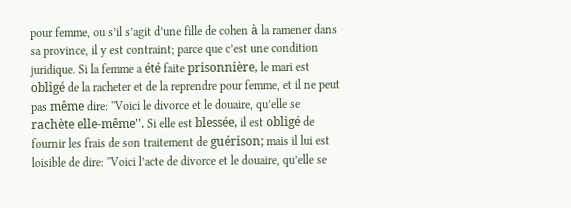pour femme, ou s’il s’agit d’une fille de cohen à la ramener dans sa province, il y est contraint; parce que c’est une condition juridique. Si la femme a été faite prisonnière, le mari est obligé de la racheter et de la reprendre pour femme, et il ne peut pas même dire: ''Voici le divorce et le douaire, qu’elle se rachète elle-même''. Si elle est blessée, il est obligé de fournir les frais de son traitement de guérison; mais il lui est loisible de dire: ''Voici l’acte de divorce et le douaire, qu’elle se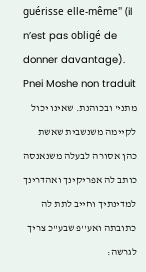guérisse elle-même'' (il n’est pas obligé de donner davantage).
Pnei Moshe non traduit
מתני' ובכוהנת. שאינו יכול לקיימה משנשבית שאשת כהן אסורה לבעלה משנאנסה כותב לה אפריקינך ואהדרינך למדינתיך וחייב לתת לה כתובתה ואע''פ שבע''כ צריך לגרשה: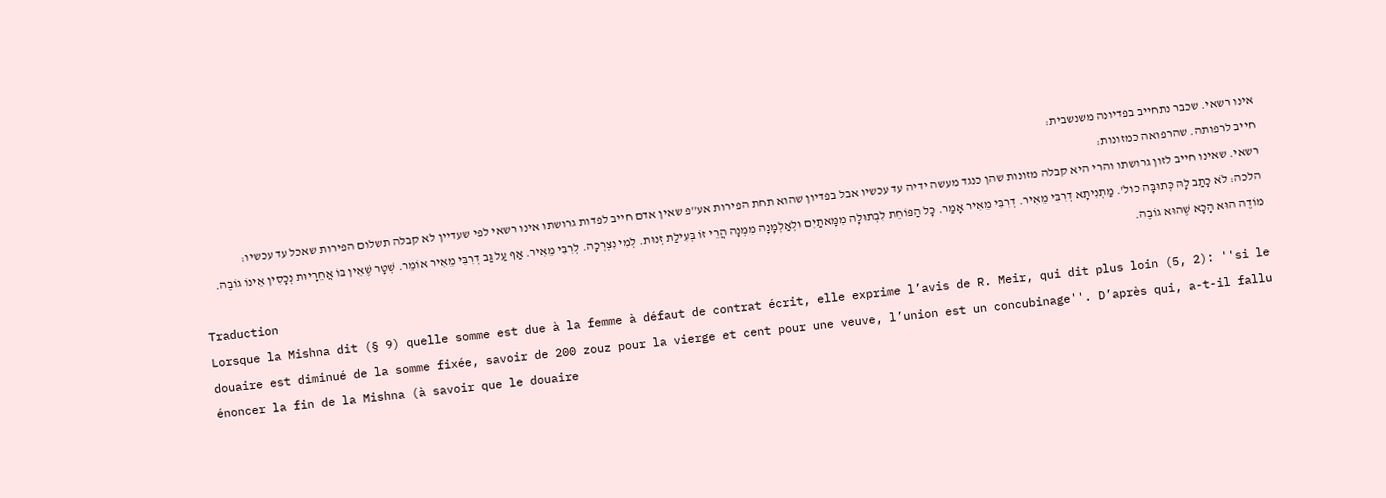אינו רשאי. שכבר נתחייב בפדיונה משנשבית:
חייב לרפותה. שהרפואה כמזונות:
רשאי. שאינו חייב לזון גרושתו והרי היא קבלה מזונות שהן כנגד מעשה ידיה עד עכשיו אבל בפדיון שהוא תחת הפירות אע''פ שאין אדם חייב לפדות גרושתו אינו רשאי לפי שעדיין לא קבלה תשלום הפירות שאכל עד עכשיו:
הלכה: לֹא כָתַב לָהּ כְּתוּבָּה כול'. מַתְנִיתָא דְרִבִּי מֵאִיר. דְרִבִּי מֵאִיר אָמַר. כָּל הַפּוֹחֵת לִבְתוּלָה מִמָּאתַיִם וּלְאַלְמָנָה מִמְּנָה הֲרֵי זוֹ בְּעִילַת זְנוּת. לְמִי נִצְרְכָה. לְרִבִּי מֵאִיר. אַף עַל גַּב דְרִבִּי מֵאִיר אוֹמֵר. שְׁטָר שֶׁאֵין בּוֹ אֲחֵרָיוּת נְכָסִין אֵינוֹ גוֹבֶה. מוֹדֶה הוּא הָכָא שֶׁהוּא גוֹבֶה.
Traduction
Lorsque la Mishna dit (§ 9) quelle somme est due à la femme à défaut de contrat écrit, elle exprime l’avis de R. Meir, qui dit plus loin (5, 2): ''si le douaire est diminué de la somme fixée, savoir de 200 zouz pour la vierge et cent pour une veuve, l’union est un concubinage''. D’après qui, a-t-il fallu énoncer la fin de la Mishna (à savoir que le douaire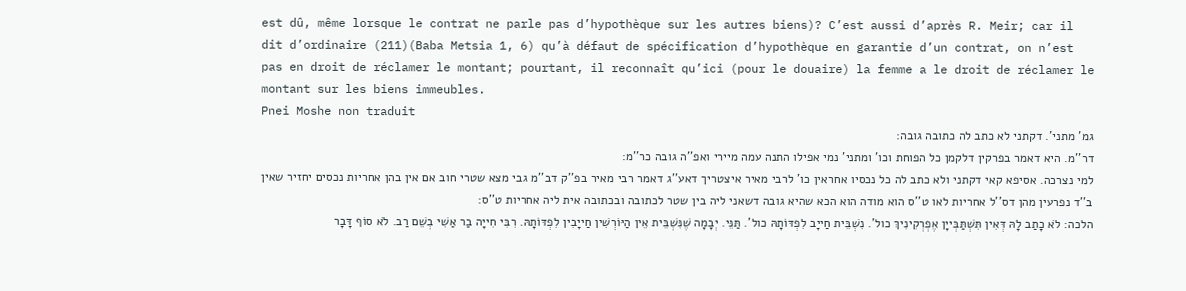est dû, même lorsque le contrat ne parle pas d’hypothèque sur les autres biens)? C’est aussi d’après R. Meir; car il dit d’ordinaire (211)(Baba Metsia 1, 6) qu’à défaut de spécification d’hypothèque en garantie d’un contrat, on n’est pas en droit de réclamer le montant; pourtant, il reconnaît qu’ici (pour le douaire) la femme a le droit de réclamer le montant sur les biens immeubles.
Pnei Moshe non traduit
גמ' מתני'. דקתני לא כתב לה כתובה גובה:
דר''מ. היא דאמר בפרקין דלקמן כל הפוחת וכו' ומתני' נמי אפילו התנה עמה מיירי ואפ''ה גובה כר''מ:
למי נצרכה. אסיפא קאי דקתני ולא כתב לה כל נכסיו אחראין כו' לרבי מאיר איצטריך דאע''ג דאמר רבי מאיר בפ''ק דב''מ גבי מצא שטרי חוב אם אין בהן אחריות נכסים יחזיר שאין ב''ד נפרעין מהן דס''ל אחריות לאו ט''ס הוא מודה הוא הכא שהיא גובה דשאני ליה בין שטר לכתובה ובכתובה אית ליה אחריות ט''ס:
הלכה: לֹא כָתַב לָהּ דְּאִין תִּשְׁתַּבְּייָן אֶפְרְקִינִיךְ כול'. נִשְׁבֵּית חַייָב לִפְדּוֹתָהּ כול'. תַּנֵּי. יְבָמָה שֶׁנִּשְׁבֵּית אֵין הַיּוֹרְשִׁין חַייָבִין לִפְדּוֹתָהּ. רִבִּי חִייָה בַר אַשִׁי בְשֵׁם רַב. לֹא סוֹף דָּבָר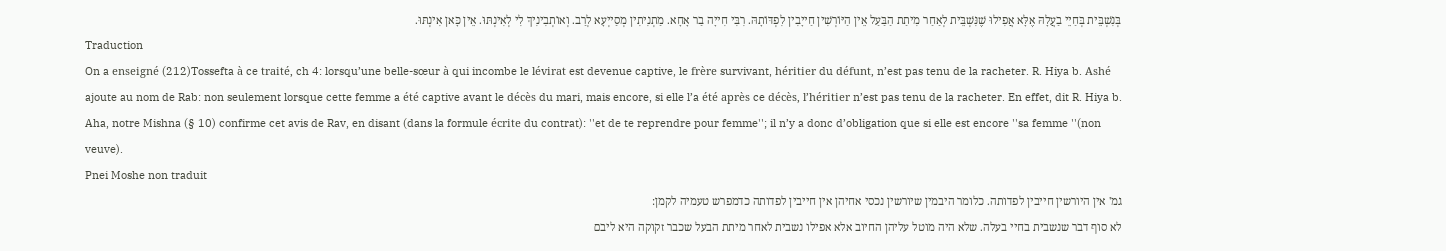בְּנִשְׁבֵּית בְּחַיֵי בַעֲלָהּ אֶלָּא אֲפִילוּ שֶׁנִּשְׁבֵּית לְאַחַר מִיתַת הַבַּעַל אֵין הַיּוֹרְשִׁין חַייָבִין לִפְדּוֹתָהּ. רִבִּי חִייָה בַר אָחָא. מַתְנִיתִין מְסַייְעָא לְרַב. וְאוֹתְבִינִיךְ לִי לְאִינְתּוּ. אֵין כָּאן אִינְתּוּ.
Traduction
On a enseigné (212)Tossefta à ce traité, ch 4: lorsqu’une belle-sœur à qui incombe le lévirat est devenue captive, le frère survivant, héritier du défunt, n’est pas tenu de la racheter. R. Hiya b. Ashé ajoute au nom de Rab: non seulement lorsque cette femme a été captive avant le décès du mari, mais encore, si elle l’a été après ce décès, l’héritier n’est pas tenu de la racheter. En effet, dit R. Hiya b. Aha, notre Mishna (§ 10) confirme cet avis de Rav, en disant (dans la formule écrite du contrat): ''et de te reprendre pour femme''; il n’y a donc d’obligation que si elle est encore ''sa femme ''(non veuve).
Pnei Moshe non traduit
גמ' אין היורשין חייבין לפדותה. כלומר היבמין שיורשין נכסי אחיהן אין חייבין לפדותה כדמפרש טעמיה לקמן:
לא סוף דבר שנשבית בחיי בעלה. שלא היה מוטל עליהן החיוב אלא אפילו נשבית לאחר מיתת הבעל שכבר זקוקה היא ליבם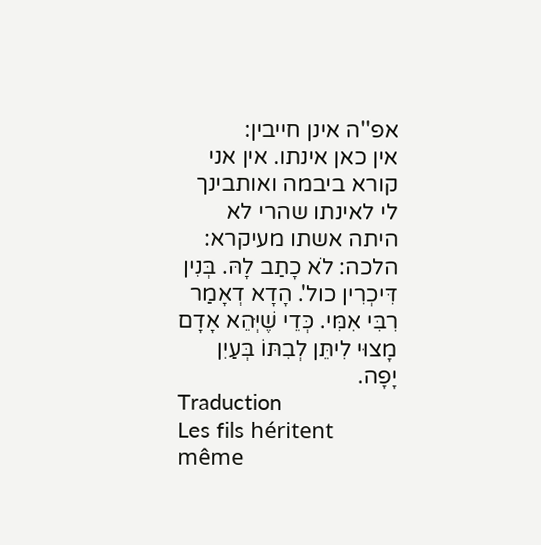אפ''ה אינן חייבין:
אין כאן אינתו. אין אני קורא ביבמה ואותבינך לי לאינתו שהרי לא היתה אשתו מעיקרא:
הלכה: לֹא כָתַב לָהּ. בְּנִין דִּיכְרִין כול'. הָדָא דְאָמַר רִבִּי אִמִּי. כְּדֵי שֶׁיְּהֵא אָדָם מָצוּי לִיתֵּן לְבִתּוֹ בְּעַיִן יָפָה.
Traduction
Les fils héritent même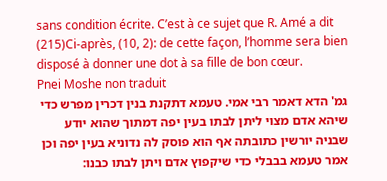sans condition écrite. C’est à ce sujet que R. Amé a dit (215)Ci-après, (10, 2): de cette façon, l’homme sera bien disposé à donner une dot à sa fille de bon cœur.
Pnei Moshe non traduit
גמ' הדא דאמר רבי אמי. טעמא דתקנת בנין דכרין מפרש כדי שיהא אדם מצוי ליתן לבתו בעין יפה דמתוך שהוא יודע שבניה יורשין כתובתה אף הוא פוסק לה נדוניא בעין יפה וכן אמר טעמא בבבלי כדי שיקפוץ אדם ויתן לבתו כבנו: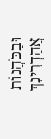וּבַכֹּהֲנוֹת אֲהַדְרִינִךְ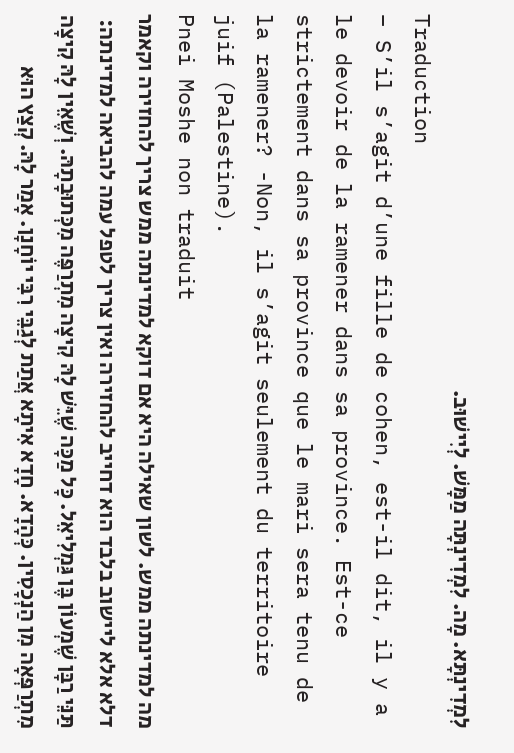לִמְדִינְתָּא. מָה. לִמְדִינְתָּה מַמָּשׁ. לְיִישׁוּב.
Traduction
– S’il s’agit d’une fille de cohen, est-il dit, il y a le devoir de la ramener dans sa province. Est-ce strictement dans sa province que le mari sera tenu de la ramener? -Non, il s’agit seulement du territoire juif (Palestine).
Pnei Moshe non traduit
מה למדינתה ממש. לשון שאילה היא אם דוקא למדינתה ממש צריך להחזירה וקאמר דלא אלא ליישוב בלבד הוא דחייב להחזירה ואין צריך לטפל עמה להביאה למדינתה:
תַּנֵּי רַבָּן שֶׁמְעוֹן בֶּן גַּמְלִיאֵל. כָּל מַכָּה שֶׁיֵּשׁ לָהּ קִיצָה מִתְרַפֶּה מִכְּתוּבָתָהּ. וְשֶׁאֵין לָהּ קִיצָה מִתְרַפְּאָה מִן הַנְכָסִין. כְּהָדָא. חָדָא אִיתָא אֲתַת לְגַבֵּי רִבִּי יוֹחָנָן. אָמַר לָהּ. קְצַץ הוּא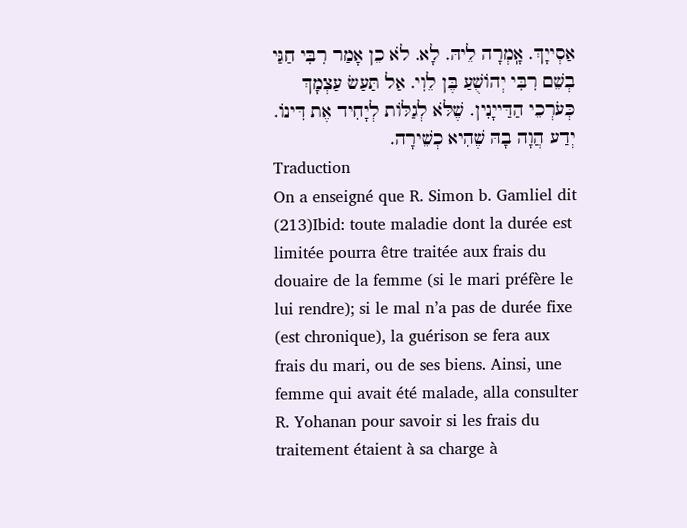אַסְייָךְ. אָֽמְרָה לֵיהּ. לָא. לֹא כֵן אָמַר רִבִּי חַגַּי בְשֵׁם רִבִּי יְהוֹשֻׁעַ בֶּן לֵוִי. אַל תַּעַשׂ עַצְמָךְ כְּעֹרְכֵי הַדַּייָנִין. שֶׁלֹּא לְגַלּוֹת לְיָחִיד אֶת דִּינוֹ. יְדַע הֲוָה בָהּ שֶׁהִיא כְשֵׁירָה.
Traduction
On a enseigné que R. Simon b. Gamliel dit (213)Ibid: toute maladie dont la durée est limitée pourra être traitée aux frais du douaire de la femme (si le mari préfère le lui rendre); si le mal n’a pas de durée fixe (est chronique), la guérison se fera aux frais du mari, ou de ses biens. Ainsi, une femme qui avait été malade, alla consulter R. Yohanan pour savoir si les frais du traitement étaient à sa charge à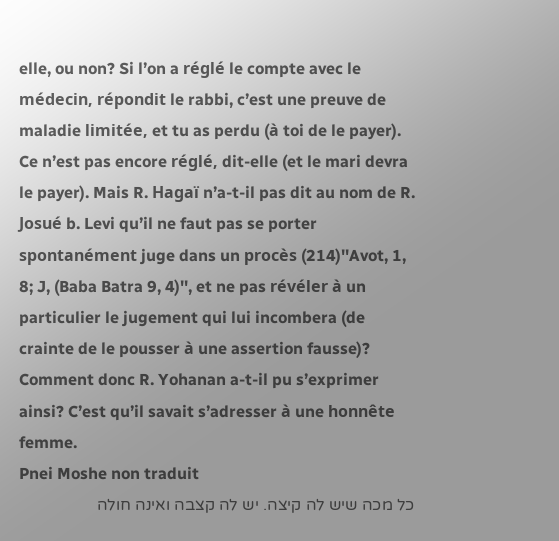elle, ou non? Si l’on a réglé le compte avec le médecin, répondit le rabbi, c’est une preuve de maladie limitée, et tu as perdu (à toi de le payer). Ce n’est pas encore réglé, dit-elle (et le mari devra le payer). Mais R. Hagaï n’a-t-il pas dit au nom de R. Josué b. Levi qu’il ne faut pas se porter spontanément juge dans un procès (214)''Avot, 1, 8; J, (Baba Batra 9, 4)'', et ne pas révéler à un particulier le jugement qui lui incombera (de crainte de le pousser à une assertion fausse)? Comment donc R. Yohanan a-t-il pu s’exprimer ainsi? C’est qu’il savait s’adresser à une honnête femme.
Pnei Moshe non traduit
כל מכה שיש לה קיצה. יש לה קצבה ואינה חולה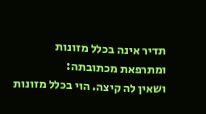תדיר אינה בכלל מזונות ומתרפאת מכתובתה:
ושאין לה קיצה. הוי בכלל מזונות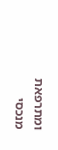ומתרפאת מנכסי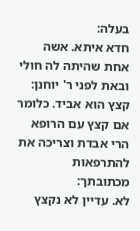בעלה:
חדא איתא. אשה אחת שהיתה לה חולי ובאת לפני ר' יוחנן:
קצץ הוא אביד. כלומר אם קצץ עם הרופא הרי אבדת וצריכה את להתרפאות מכתובתך:
לא. עדיין לא נקצץ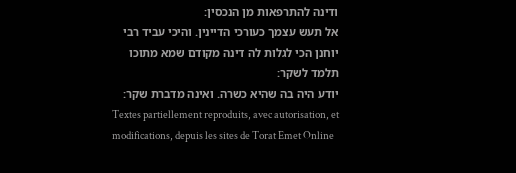ודינה להתרפאות מן הנכסין:
אל תעש עצמך כעורכי הדיינין. והיכי עביד רבי יוחנן הכי לגלות לה דינה מקודם שמא מתוכו תלמד לשקר:
יודע היה בה שהיא כשרה. ואינה מדברת שקר:
Textes partiellement reproduits, avec autorisation, et modifications, depuis les sites de Torat Emet Online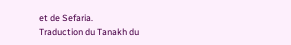et de Sefaria.
Traduction du Tanakh du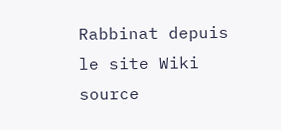Rabbinat depuis le site Wiki source